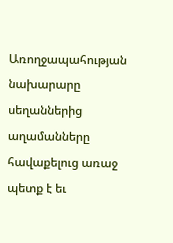Առողջապահության նախարարը սեղաններից աղամանները հավաքելուց առաջ պետք է եւ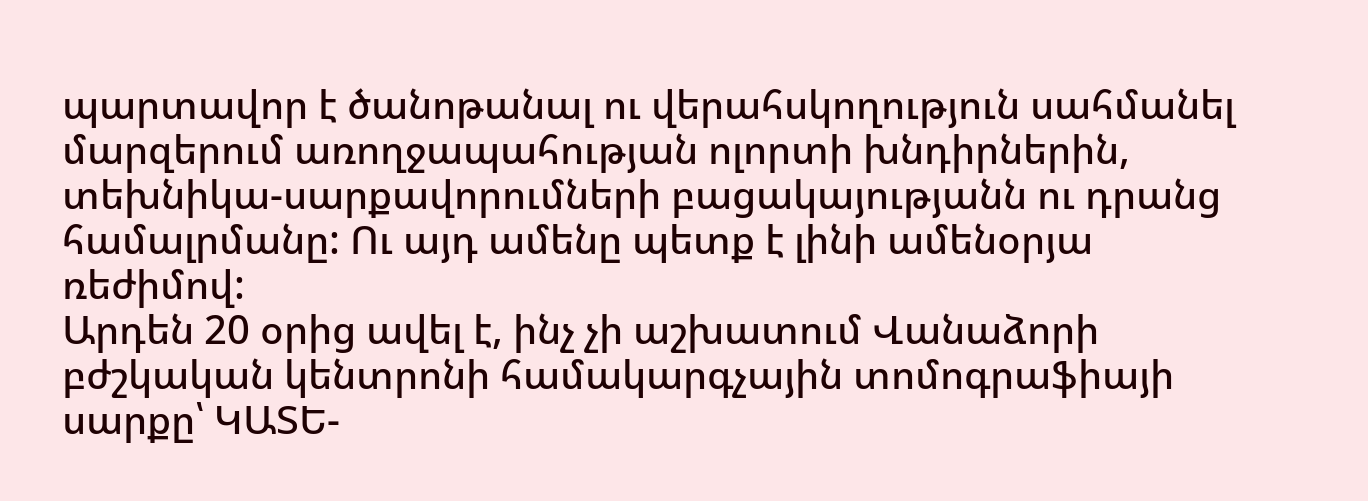պարտավոր է ծանոթանալ ու վերահսկողություն սահմանել մարզերում առողջապահության ոլորտի խնդիրներին, տեխնիկա-սարքավորումների բացակայությանն ու դրանց համալրմանը: Ու այդ ամենը պետք է լինի ամենօրյա ռեժիմով:
Արդեն 20 օրից ավել է, ինչ չի աշխատում Վանաձորի բժշկական կենտրոնի համակարգչային տոմոգրաֆիայի սարքը՝ ԿԱՏԵ-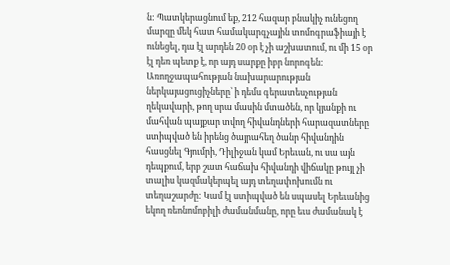ն: Պատկերացնում եք, 212 հազար բնակիչ ունեցող մարզը մեկ հատ համակարգչային տոմոգրաֆիայի է ունեցել, դա էլ արդեն 20 օր է չի աշխատում, ու մի 15 օր էլ դեռ պետք է, որ այդ սարքը իբր նորոգեն: Առողջապահության նախարարության ներկայացուցիչները՝ ի դեմս գերատեսչության ղեկավարի, թող սրա մասին մտածեն, որ կյանքի ու մահվան պայքար տվող հիվանդների հարազատները ստիպված են իրենց ծայրահեղ ծանր հիվանդին հասցնել Գյումրի, Դիլիջան կամ Երեւան, ու սա այն դեպքում, երբ շատ հաճախ հիվանդի վիճակը թույլ չի տալիս կազմակերպել այդ տեղափոխումն ու տեղաշարժը: Կամ էլ ստիպված են սպասել Երեւանից եկող ռեոնոմոբիլի ժամանմանը, որը եւս ժամանակ է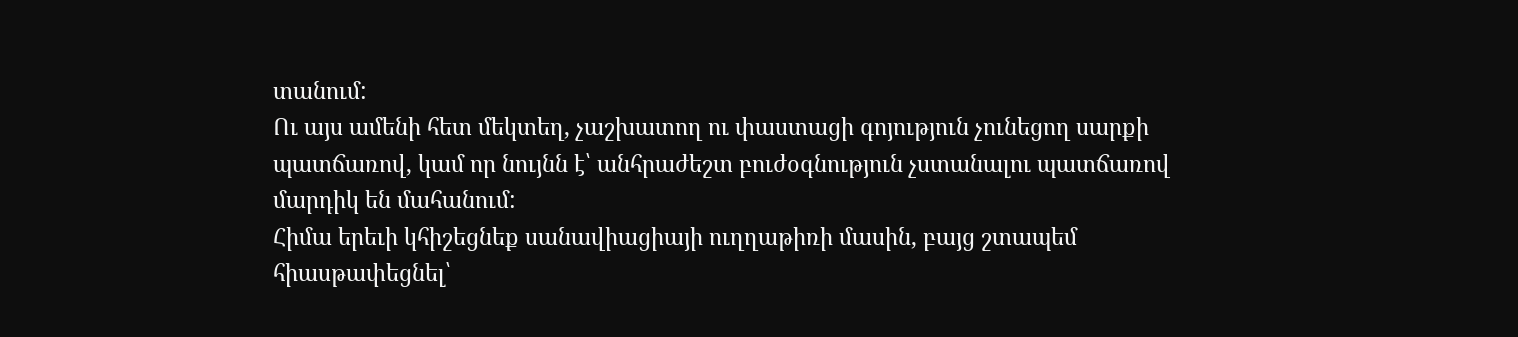տանում:
Ու այս ամենի հետ մեկտեղ, չաշխատող ու փաստացի գոյություն չունեցող սարքի պատճառով, կամ որ նույնն է՝ անհրաժեշտ բուժօգնություն չստանալու պատճառով մարդիկ են մահանում:
Հիմա երեւի կհիշեցնեք սանավիացիայի ուղղաթիռի մասին, բայց շտապեմ հիասթափեցնել՝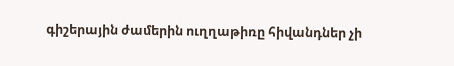գիշերային ժամերին ուղղաթիռը հիվանդներ չի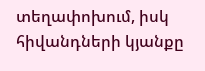տեղափոխում, իսկ հիվանդների կյանքը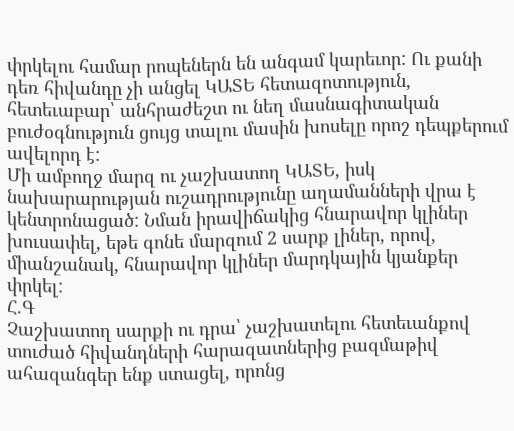փրկելու համար րոպեներն են անգամ կարեւոր: Ու քանի դեռ հիվանդը չի անցել ԿԱՏԵ հետազոտություն, հետեւաբար՝ անհրաժեշտ ու նեղ մասնագիտական բուժօգնություն ցույց տալու մասին խոսելը որոշ դեպքերում ավելորդ է:
Մի ամբողջ մարզ ու չաշխատող ԿԱՏԵ, իսկ նախարարության ուշադրությունը աղամանների վրա է կենտրոնացած: Նման իրավիճակից հնարավոր կլիներ խուսափել, եթե գոնե մարզում 2 սարք լիներ, որով, միանշանակ, հնարավոր կլիներ մարդկային կյանքեր փրկել:
Հ.Գ
Չաշխատող սարքի ու դրա՝ չաշխատելու հետեւանքով տուժած հիվանդների հարազատներից բազմաթիվ ահազանգեր ենք ստացել, որոնց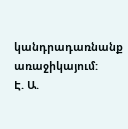կանդրադառնանք առաջիկայում:
Է. Ա.